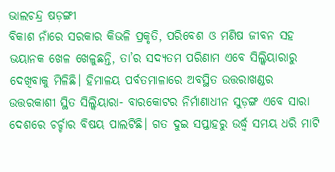ଭାଲଚନ୍ଦ୍ର ଷଡ଼ଙ୍ଗୀ
ବିକାଶ ନାଁରେ ସରକାର କିଭଳି ପ୍ରକୃତି, ପରିବେଶ ଓ ମଣିଷ ଜୀବନ ସହ ଭୟାନକ ଖେଳ ଖେଳୁଛନ୍ତି, ତା’ର ସଦ୍ୟତମ ପରିଣାମ ଏବେ ସିଲ୍କିୟାରାରୁ ଦେଖିବାକୁ ମିଳିଛି। ହିମାଳୟ ପର୍ବତମାଳାରେ ଅବସ୍ଥିତ ଉତ୍ତରାଖଣ୍ଡର ଉତ୍ତରକାଶୀ ସ୍ଥିତ ସିଲ୍କିୟାରା- ବାରକୋଟର ନିର୍ମାଣାଧୀନ ସୁଡ଼ଙ୍ଗ ଏବେ ସାରା ଦେଶରେ ଚର୍ଚ୍ଚାର ବିଷୟ ପାଲଟିଛି। ଗତ ଦୁଇ ସପ୍ତାହରୁ ଉର୍ଦ୍ଧ୍ୱ ସମୟ ଧରି ମାଟି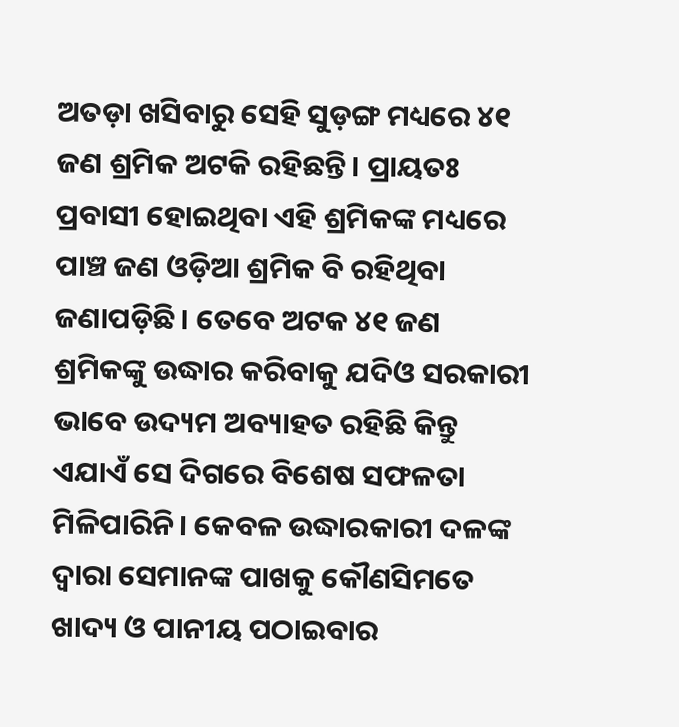ଅତଡ଼ା ଖସିବାରୁ ସେହି ସୁଡ଼ଙ୍ଗ ମଧ୍ୟରେ ୪୧ ଜଣ ଶ୍ରମିକ ଅଟକି ରହିଛନ୍ତି। ପ୍ରାୟତଃ ପ୍ରବାସୀ ହୋଇଥିବା ଏହି ଶ୍ରମିକଙ୍କ ମଧ୍ୟରେ ପାଞ୍ଚ ଜଣ ଓଡ଼ିଆ ଶ୍ରମିକ ବି ରହିଥିବା ଜଣାପଡ଼ିଛି। ତେବେ ଅଟକ ୪୧ ଜଣ ଶ୍ରମିକଙ୍କୁ ଉଦ୍ଧାର କରିବାକୁ ଯଦିଓ ସରକାରୀ ଭାବେ ଉଦ୍ୟମ ଅବ୍ୟାହତ ରହିଛି କିନ୍ତୁ ଏଯାଏଁ ସେ ଦିଗରେ ବିଶେଷ ସଫଳତା ମିଳିପାରିନି। କେବଳ ଉଦ୍ଧାରକାରୀ ଦଳଙ୍କ ଦ୍ୱାରା ସେମାନଙ୍କ ପାଖକୁ କୌଣସିମତେ ଖାଦ୍ୟ ଓ ପାନୀୟ ପଠାଇବାର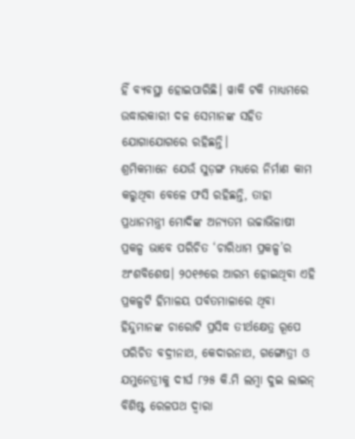ହିଁ ବ୍ୟବସ୍ଥା ହୋଇପାରିଛି। ୱାକି ଟକି ମାଧ୍ୟମରେ ଉଦ୍ଧାରକାରୀ ଦଳ ସେମାନଙ୍କ ସହିତ ଯୋଗାଯୋଗରେ ରହିଛନ୍ତି।
ଶ୍ରମିକମାନେ ଯେଉଁ ସୁଡ଼ଙ୍ଗ ମଧ୍ୟରେ ନିର୍ମାଣ କାମ କରୁଥିବା ବେଳେ ଫସି ରହିଛନ୍ତି, ତାହା ପ୍ରଧାନମନ୍ତ୍ରୀ ମୋଦିଙ୍କ ଅନ୍ୟତମ ଉଚ୍ଚାଭିଳାଷୀ ପ୍ରକଳ୍ପ ଭାବେ ପରିଚିତ ‘ଚାରିଧାମ ପ୍ରକଳ୍ପ’ର ଅଂଶବିଶେଷ। ୨୦୧୬ରେ ଆରମ୍ଭ ହୋଇଥିବା ଏହି ପ୍ରକଳ୍ପଟି ହିମାଳୟ ପର୍ବତମାଳାରେ ଥିବା ହିନ୍ଦୁମାନଙ୍କ ଚାରୋଟି ପ୍ରସିଦ୍ଧ ତୀର୍ଥକ୍ଷେତ୍ର ରୂପେ ପରିଚିତ ବଦ୍ରୀନାଥ, କେଦାରନାଥ, ଗଙ୍ଗୋତ୍ରୀ ଓ ଯମୁନେତ୍ରୀକୁ ଦୀର୍ଘ ୮୨୫ କି.ମି ଲମ୍ବା ଦୁଇ ଲାଇନ୍ ବିଶିଷ୍ଟ ରେଳପଥ ଦ୍ୱାରା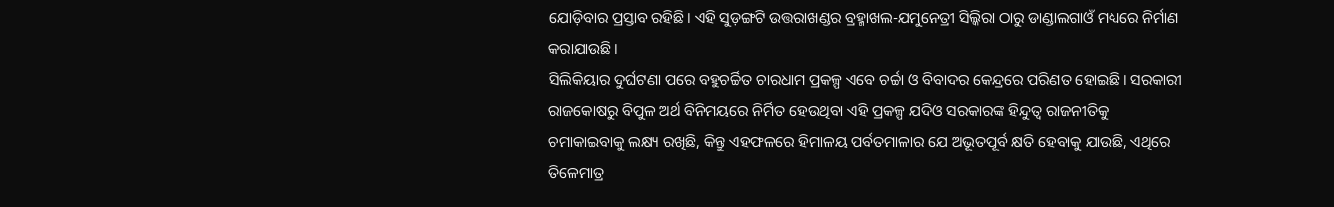ଯୋଡ଼ିବାର ପ୍ରସ୍ତାବ ରହିଛି। ଏହି ସୁଡ଼ଙ୍ଗଟି ଉତ୍ତରାଖଣ୍ଡର ବ୍ରହ୍ମାଖଲ-ଯମୁନେତ୍ରୀ ସିଲ୍କିରା ଠାରୁ ଡାଣ୍ଡାଲଗାଓଁ ମଧ୍ୟରେ ନିର୍ମାଣ କରାଯାଉଛି।
ସିଲିକିୟାର ଦୁର୍ଘଟଣା ପରେ ବହୁଚର୍ଚ୍ଚିତ ଚାରଧାମ ପ୍ରକଳ୍ପ ଏବେ ଚର୍ଚ୍ଚା ଓ ବିବାଦର କେନ୍ଦ୍ରରେ ପରିଣତ ହୋଇଛି। ସରକାରୀ ରାଜକୋଷରୁ ବିପୁଳ ଅର୍ଥ ବିନିମୟରେ ନିର୍ମିତ ହେଉଥିବା ଏହି ପ୍ରକଳ୍ପ ଯଦିଓ ସରକାରଙ୍କ ହିନ୍ଦୁତ୍ୱ ରାଜନୀତିକୁ ଚମାକାଇବାକୁ ଲକ୍ଷ୍ୟ ରଖିଛି, କିନ୍ତୁ ଏହଫଳରେ ହିମାଳୟ ପର୍ବତମାଳାର ଯେ ଅଭୂତପୂର୍ବ କ୍ଷତି ହେବାକୁ ଯାଉଛି, ଏଥିରେ ତିଳେମାତ୍ର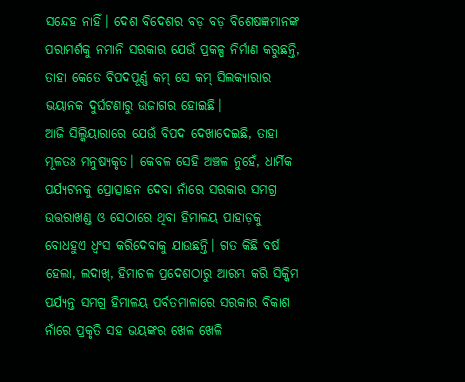ସନ୍ଦେହ ନାହିଁ। ଦେଶ ବିଦେଶର ବଡ଼ ବଡ଼ ବିଶେଷଜ୍ଞମାନଙ୍କ ପରାମର୍ଶକୁ ନମାନି ସରକାର ଯେଉଁ ପ୍ରକଳ୍ପ ନିର୍ମାଣ କରୁଛନ୍ତି, ତାହା କେତେ ବିପଦପୂର୍ଣ୍ଣ କମ୍ ସେ କମ୍ ସିଲକ୍ୟାରାର ଭୟାନକ ଦୁର୍ଘଟଣାରୁ ଉଜାଗର ହୋଇଛି।
ଆଜି ସିଲ୍କିୟାରାରେ ଯେଉଁ ବିପଦ ଦେଖାଦେଇଛି, ତାହା ମୂଳତଃ ମନୁଷ୍ୟକୃତ। କେବଳ ସେହି ଅଞ୍ଚଳ ନୁହେଁ, ଧାର୍ମିକ ପର୍ଯ୍ୟଟନକୁ ପ୍ରୋତ୍ସାହନ ଦେବା ନାଁରେ ସରକାର ସମଗ୍ର ଉତ୍ତରାଖଣ୍ଡ ଓ ସେଠାରେ ଥିବା ହିମାଳୟ ପାହାଡ଼କୁ ବୋଧହୁଏ ଧ୍ୱଂସ କରିଦେବାକୁ ଯାଉଛନ୍ତି। ଗତ କିଛି ବର୍ଷ ହେଲା, ଲଦାଖ୍, ହିମାଚଳ ପ୍ରଦେଶଠାରୁ ଆରମ୍ଭ କରି ସିକ୍କିମ ପର୍ଯ୍ୟନ୍ତ ସମଗ୍ର ହିମାଳୟ ପର୍ବତମାଳାରେ ସରକାର ବିକାଶ ନାଁରେ ପ୍ରକୃତି ସହ ଭୟଙ୍କର ଖେଳ ଖେଳି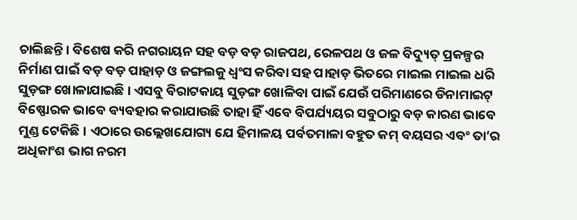ଚାଲିଛନ୍ତି। ବିଶେଷ କରି ନଗରାୟନ ସହ ବଡ଼ ବଡ଼ ରାଜପଥ, ରେଳପଥ ଓ ଜଳ ବିଦ୍ୟୁତ୍ ପ୍ରକଳ୍ପର ନିର୍ମାଣ ପାଇଁ ବଡ଼ ବଡ଼ ପାହାଡ଼ ଓ ଜଙ୍ଗଲକୁ ଧ୍ୱଂସ କରିବା ସହ ପାହାଡ଼ ଭିତରେ ମାଇଲ ମାଇଲ ଧରି ସୁଡ଼ଙ୍ଗ ଖୋଳାଯାଇଛି। ଏସବୁ ବିରାଟକାୟ ସୁଡ଼ଙ୍ଗ ଖୋଳିବା ପାଇଁ ଯେଉଁ ପରିମାଣରେ ଡିନାମାଇଟ୍ ବିଷ୍ଫୋରକ ଭାବେ ବ୍ୟବହାର କରାଯାଉଛି ତାହା ହିଁ ଏବେ ବିପର୍ଯ୍ୟୟର ସବୁଠାରୁ ବଡ଼ କାରଣ ଭାବେ ମୁଣ୍ଡ ଟେକିଛି। ଏଠାରେ ଉଲ୍ଲେଖଯୋଗ୍ୟ ଯେ ହିମାଳୟ ପର୍ବତମାଳା ବହୁତ କମ୍ ବୟସର ଏବଂ ତା’ର ଅଧିକାଂଶ ଭାଗ ନରମ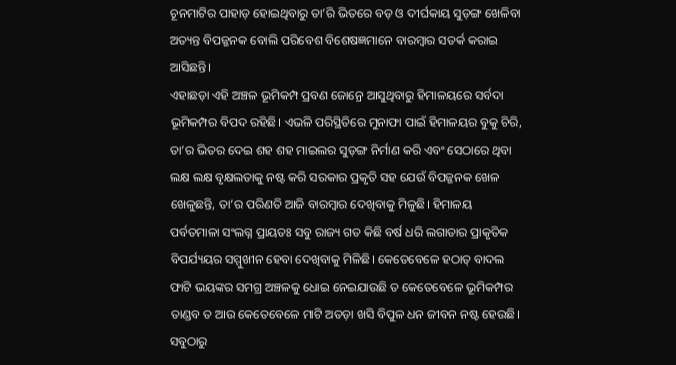ଚୂନମାଟିର ପାହାଡ଼ ହୋଇଥିବାରୁ ତା’ରି ଭିତରେ ବଡ଼ ଓ ଦୀର୍ଘକାୟ ସୁଡ଼ଙ୍ଗ ଖେଳିବା ଅତ୍ୟନ୍ତ ବିପଜ୍ଜନକ ବୋଲି ପରିବେଶ ବିଶେଷଜ୍ଞମାନେ ବାରମ୍ବାର ସତର୍କ କରାଇ ଆସିଛନ୍ତି।
ଏହାଛଡ଼ା ଏହି ଅଞ୍ଚଳ ଭୂମିକମ୍ପ ପ୍ରବଣ ଜୋନ୍ରେ ଆସୁଥିବାରୁ ହିମାଳୟରେ ସର୍ବଦା ଭୂମିକମ୍ପର ବିପଦ ରହିଛି। ଏଭଳି ପରିସ୍ଥିତିରେ ମୁନାଫା ପାଇଁ ହିମାଳୟର ବୁକୁ ଚିରି, ତା’ର ଭିତର ଦେଇ ଶହ ଶହ ମାଇଲର ସୁଡ଼ଙ୍ଗ ନିର୍ମାଣ କରି ଏବଂ ସେଠାରେ ଥିବା ଲକ୍ଷ ଲକ୍ଷ ବୃକ୍ଷଲତାକୁ ନଷ୍ଟ କରି ସରକାର ପ୍ରକୃତି ସହ ଯେଉଁ ବିପଜ୍ଜନକ ଖେଳ ଖେଳୁଛନ୍ତି, ତା’ର ପରିଣତି ଆଜି ବାରମ୍ବାର ଦେଖିବାକୁ ମିଳୁଛି। ହିମାଳୟ ପର୍ବତମାଳା ସଂଲଗ୍ନ ପ୍ରାୟତଃ ସବୁ ରାଜ୍ୟ ଗତ କିଛି ବର୍ଷ ଧରି ଲଗାତାର ପ୍ରାକୃତିକ ବିପର୍ଯ୍ୟୟର ସମ୍ମୁଖୀନ ହେବା ଦେଖିବାକୁ ମିଳିଛି। କେତେବେଳେ ହଠାତ୍ ବାଦଲ ଫାଟି ଭୟଙ୍କର ସମଗ୍ର ଅଞ୍ଚଳକୁ ଧୋଇ ନେଇଯାଉଛି ତ କେତେବେଳେ ଭୂମିକମ୍ପର ତାଣ୍ଡବ ତ ଆଉ କେତେବେଳେ ମାଟି ଅତଡ଼ା ଖସି ବିପୁଳ ଧନ ଜୀବନ ନଷ୍ଟ ହେଉଛି। ସବୁଠାରୁ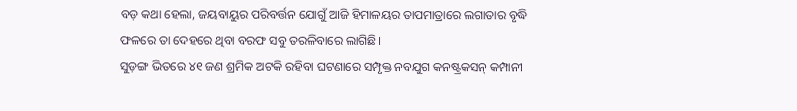ବଡ଼ କଥା ହେଲା, ଜୟବାୟୁର ପରିବର୍ତ୍ତନ ଯୋଗୁଁ ଆଜି ହିମାଳୟର ତାପମାତ୍ରାରେ ଲଗାତାର ବୃଦ୍ଧି ଫଳରେ ତା ଦେହରେ ଥିବା ବରଫ ସବୁ ତରଳିବାରେ ଲାଗିଛି।
ସୁଡ଼ଙ୍ଗ ଭିତରେ ୪୧ ଜଣ ଶ୍ରମିକ ଅଟକି ରହିବା ଘଟଣାରେ ସମ୍ପୃକ୍ତ ନବଯୁଗ କନଷ୍ଟ୍ରକସନ୍ କମ୍ପାନୀ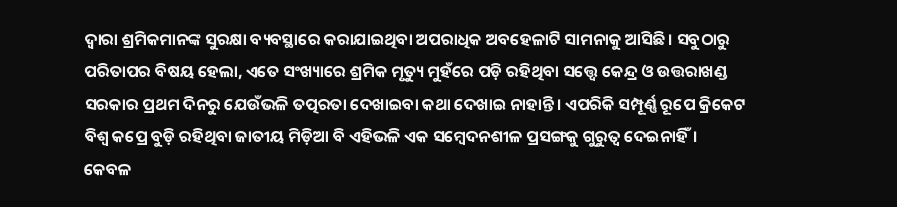ଦ୍ୱାରା ଶ୍ରମିକମାନଙ୍କ ସୁରକ୍ଷା ବ୍ୟବସ୍ଥାରେ କରାଯାଇଥିବା ଅପରାଧିକ ଅବହେଳାଟି ସାମନାକୁ ଆସିଛି। ସବୁଠାରୁ ପରିତାପର ବିଷୟ ହେଲା, ଏତେ ସଂଖ୍ୟାରେ ଶ୍ରମିକ ମୃତ୍ୟୁ ମୁହଁରେ ପଡ଼ି ରହିଥିବା ସତ୍ତ୍ୱେ କେନ୍ଦ୍ର ଓ ଉତ୍ତରାଖଣ୍ଡ ସରକାର ପ୍ରଥମ ଦିନରୁ ଯେଉଁଭଳି ତତ୍ପରତା ଦେଖାଇବା କଥା ଦେଖାଇ ନାହାନ୍ତି। ଏପରିକି ସମ୍ପୂର୍ଣ୍ଣ ରୂପେ କ୍ରିକେଟ ବିଶ୍ୱ କପ୍ରେ ବୁଡ଼ି ରହିଥିବା ଜାତୀୟ ମିଡ଼ିଆ ବି ଏହିଭଳି ଏକ ସମ୍ବେଦନଶୀଳ ପ୍ରସଙ୍ଗକୁ ଗୁରୁତ୍ୱ ଦେଇନାହିଁ। କେବଳ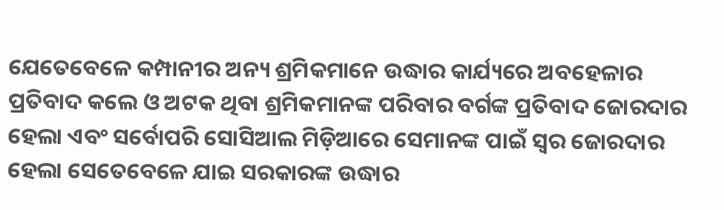ଯେତେବେଳେ କମ୍ପାନୀର ଅନ୍ୟ ଶ୍ରମିକମାନେ ଉଦ୍ଧାର କାର୍ଯ୍ୟରେ ଅବହେଳାର ପ୍ରତିବାଦ କଲେ ଓ ଅଟକ ଥିବା ଶ୍ରମିକମାନଙ୍କ ପରିବାର ବର୍ଗଙ୍କ ପ୍ରତିବାଦ ଜୋରଦାର ହେଲା ଏବଂ ସର୍ବୋପରି ସୋସିଆଲ ମିଡ଼ିଆରେ ସେମାନଙ୍କ ପାଇଁ ସ୍ୱର ଜୋରଦାର ହେଲା ସେତେବେଳେ ଯାଇ ସରକାରଙ୍କ ଉଦ୍ଧାର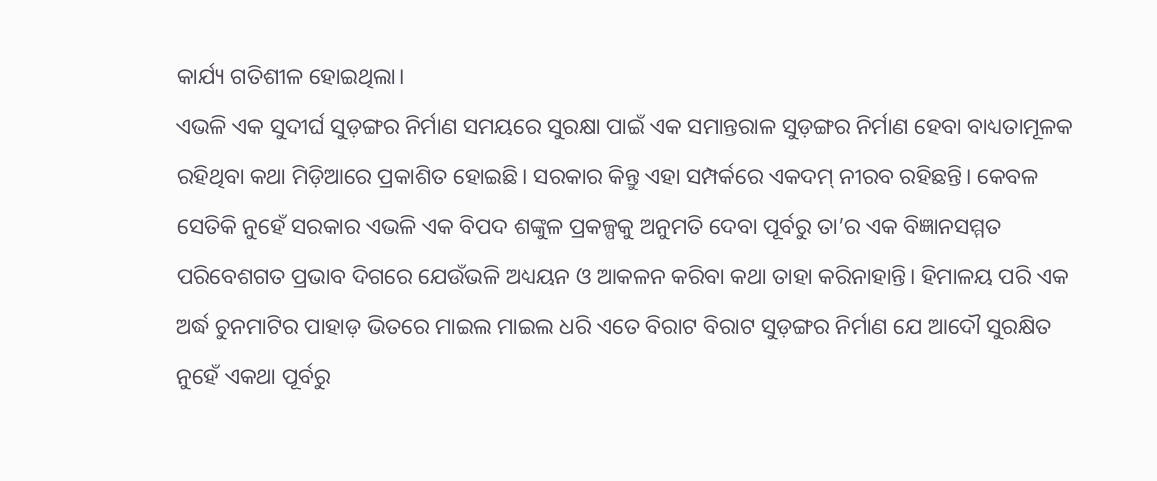କାର୍ଯ୍ୟ ଗତିଶୀଳ ହୋଇଥିଲା।
ଏଭଳି ଏକ ସୁଦୀର୍ଘ ସୁଡ଼ଙ୍ଗର ନିର୍ମାଣ ସମୟରେ ସୁରକ୍ଷା ପାଇଁ ଏକ ସମାନ୍ତରାଳ ସୁଡ଼ଙ୍ଗର ନିର୍ମାଣ ହେବା ବାଧ୍ୟତାମୂଳକ ରହିଥିବା କଥା ମିଡ଼ିଆରେ ପ୍ରକାଶିତ ହୋଇଛି। ସରକାର କିନ୍ତୁ ଏହା ସମ୍ପର୍କରେ ଏକଦମ୍ ନୀରବ ରହିଛନ୍ତି। କେବଳ ସେତିକି ନୁହେଁ ସରକାର ଏଭଳି ଏକ ବିପଦ ଶଙ୍କୁଳ ପ୍ରକଳ୍ପକୁ ଅନୁମତି ଦେବା ପୂର୍ବରୁ ତା’ର ଏକ ବିଜ୍ଞାନସମ୍ମତ ପରିବେଶଗତ ପ୍ରଭାବ ଦିଗରେ ଯେଉଁଭଳି ଅଧ୍ୟୟନ ଓ ଆକଳନ କରିବା କଥା ତାହା କରିନାହାନ୍ତି। ହିମାଳୟ ପରି ଏକ ଅର୍ଦ୍ଧ ଚୁନମାଟିର ପାହାଡ଼ ଭିତରେ ମାଇଲ ମାଇଲ ଧରି ଏତେ ବିରାଟ ବିରାଟ ସୁଡ଼ଙ୍ଗର ନିର୍ମାଣ ଯେ ଆଦୌ ସୁରକ୍ଷିତ ନୁହେଁ ଏକଥା ପୂର୍ବରୁ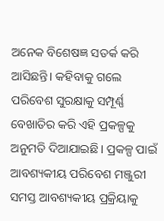ଅନେକ ବିଶେଷଜ୍ଞ ସତର୍କ କରି ଆସିଛନ୍ତି। କହିବାକୁ ଗଲେ ପରିବେଶ ସୁରକ୍ଷାକୁ ସମ୍ପୂର୍ଣ୍ଣ ବେଖାତିର କରି ଏହି ପ୍ରକଳ୍ପକୁ ଅନୁମତି ଦିଆଯାଇଛି। ପ୍ରକଳ୍ପ ପାଇଁ ଆବଶ୍ୟକୀୟ ପରିବେଶ ମଞ୍ଜୁରୀ ସମସ୍ତ ଆବଶ୍ୟକୀୟ ପ୍ରକ୍ରିୟାକୁ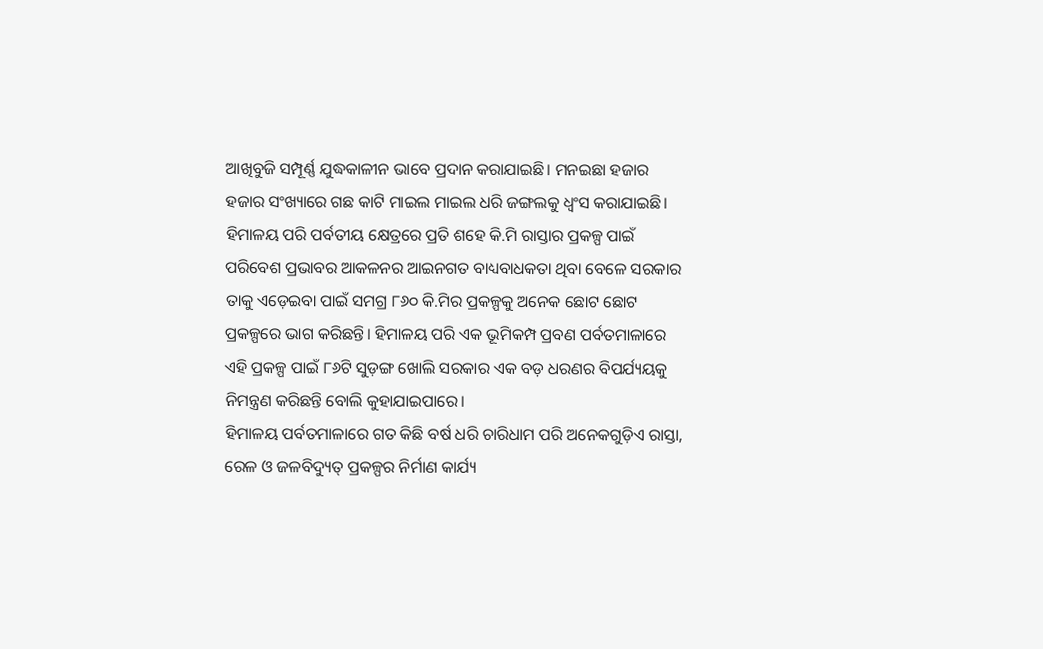ଆଖିବୁଜି ସମ୍ପୂର୍ଣ୍ଣ ଯୁଦ୍ଧକାଳୀନ ଭାବେ ପ୍ରଦାନ କରାଯାଇଛି। ମନଇଛା ହଜାର ହଜାର ସଂଖ୍ୟାରେ ଗଛ କାଟି ମାଇଲ ମାଇଲ ଧରି ଜଙ୍ଗଲକୁ ଧ୍ୱଂସ କରାଯାଇଛି। ହିମାଳୟ ପରି ପର୍ବତୀୟ କ୍ଷେତ୍ରରେ ପ୍ରତି ଶହେ କି.ମି ରାସ୍ତାର ପ୍ରକଳ୍ପ ପାଇଁ ପରିବେଶ ପ୍ରଭାବର ଆକଳନର ଆଇନଗତ ବାଧ୍ୟବାଧକତା ଥିବା ବେଳେ ସରକାର ତାକୁ ଏଡ଼େଇବା ପାଇଁ ସମଗ୍ର ୮୬୦ କି.ମିର ପ୍ରକଳ୍ପକୁ ଅନେକ ଛୋଟ ଛୋଟ ପ୍ରକଳ୍ପରେ ଭାଗ କରିଛନ୍ତି। ହିମାଳୟ ପରି ଏକ ଭୂମିକମ୍ପ ପ୍ରବଣ ପର୍ବତମାଳାରେ ଏହି ପ୍ରକଳ୍ପ ପାଇଁ ୮୬ଟି ସୁଡ଼ଙ୍ଗ ଖୋଲି ସରକାର ଏକ ବଡ଼ ଧରଣର ବିପର୍ଯ୍ୟୟକୁ ନିମନ୍ତ୍ରଣ କରିଛନ୍ତି ବୋଲି କୁହାଯାଇପାରେ।
ହିମାଳୟ ପର୍ବତମାଳାରେ ଗତ କିଛି ବର୍ଷ ଧରି ଚାରିଧାମ ପରି ଅନେକଗୁଡ଼ିଏ ରାସ୍ତା, ରେଳ ଓ ଜଳବିଦ୍ୟୁତ୍ ପ୍ରକଳ୍ପର ନିର୍ମାଣ କାର୍ଯ୍ୟ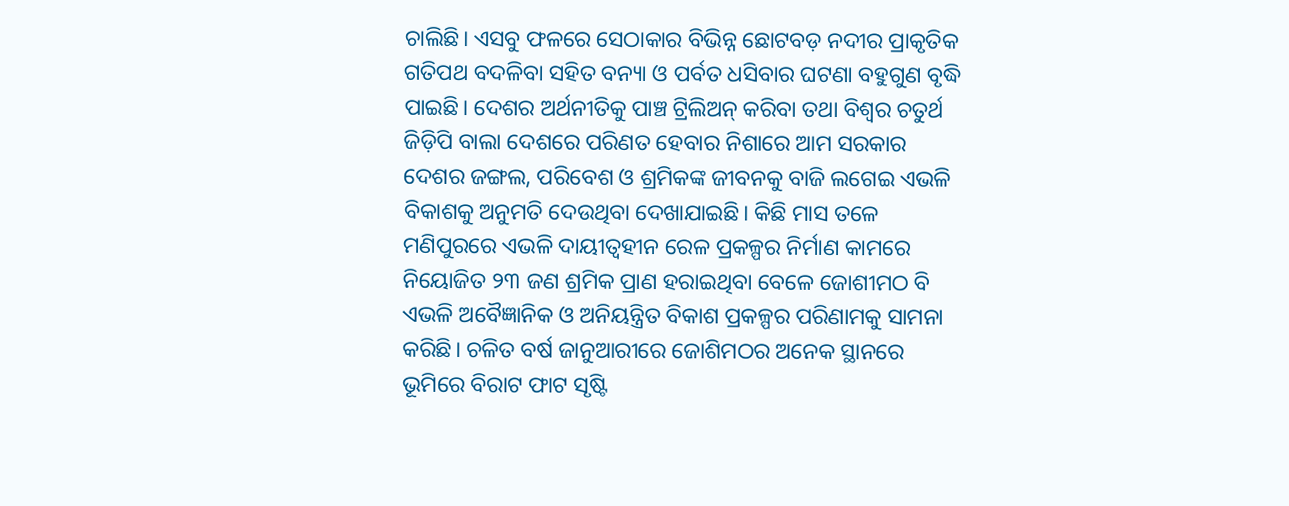ଚାଲିଛି। ଏସବୁ ଫଳରେ ସେଠାକାର ବିଭିନ୍ନ ଛୋଟବଡ଼ ନଦୀର ପ୍ରାକୃତିକ ଗତିପଥ ବଦଳିବା ସହିତ ବନ୍ୟା ଓ ପର୍ବତ ଧସିବାର ଘଟଣା ବହୁଗୁଣ ବୃଦ୍ଧି ପାଇଛି। ଦେଶର ଅର୍ଥନୀତିକୁ ପାଞ୍ଚ ଟ୍ରିଲିଅନ୍ କରିବା ତଥା ବିଶ୍ୱର ଚତୁର୍ଥ ଜିଡ଼ିପି ବାଲା ଦେଶରେ ପରିଣତ ହେବାର ନିଶାରେ ଆମ ସରକାର ଦେଶର ଜଙ୍ଗଲ, ପରିବେଶ ଓ ଶ୍ରମିକଙ୍କ ଜୀବନକୁ ବାଜି ଲଗେଇ ଏଭଳି ବିକାଶକୁ ଅନୁମତି ଦେଉଥିବା ଦେଖାଯାଇଛି। କିଛି ମାସ ତଳେ ମଣିପୁରରେ ଏଭଳି ଦାୟୀତ୍ୱହୀନ ରେଳ ପ୍ରକଳ୍ପର ନିର୍ମାଣ କାମରେ ନିୟୋଜିତ ୨୩ ଜଣ ଶ୍ରମିକ ପ୍ରାଣ ହରାଇଥିବା ବେଳେ ଜୋଶୀମଠ ବି ଏଭଳି ଅବୈଜ୍ଞାନିକ ଓ ଅନିୟନ୍ତ୍ରିତ ବିକାଶ ପ୍ରକଳ୍ପର ପରିଣାମକୁ ସାମନା କରିଛି। ଚଳିତ ବର୍ଷ ଜାନୁଆରୀରେ ଜୋଶିମଠର ଅନେକ ସ୍ଥାନରେ ଭୂମିରେ ବିରାଟ ଫାଟ ସୃଷ୍ଟି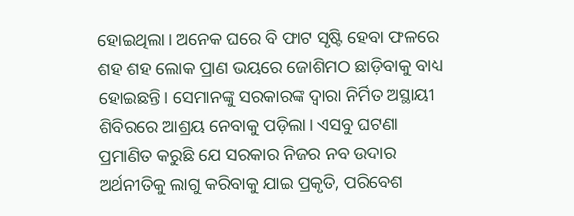ହୋଇଥିଲା। ଅନେକ ଘରେ ବି ଫାଟ ସୃଷ୍ଟି ହେବା ଫଳରେ ଶହ ଶହ ଲୋକ ପ୍ରାଣ ଭୟରେ ଜୋଶିମଠ ଛାଡ଼ିବାକୁ ବାଧ୍ୟ ହୋଇଛନ୍ତି। ସେମାନଙ୍କୁ ସରକାରଙ୍କ ଦ୍ୱାରା ନିର୍ମିତ ଅସ୍ଥାୟୀ ଶିବିରରେ ଆଶ୍ରୟ ନେବାକୁ ପଡ଼ିଲା। ଏସବୁ ଘଟଣା ପ୍ରମାଣିତ କରୁଛି ଯେ ସରକାର ନିଜର ନବ ଉଦାର ଅର୍ଥନୀତିକୁ ଲାଗୁ କରିବାକୁ ଯାଇ ପ୍ରକୃତି, ପରିବେଶ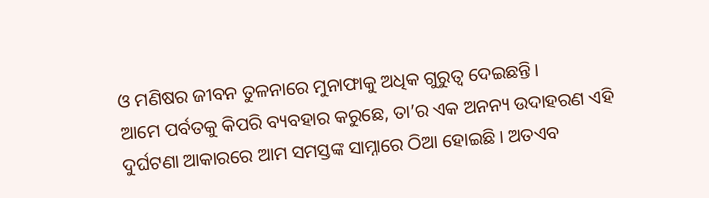ଓ ମଣିଷର ଜୀବନ ତୁଳନାରେ ମୁନାଫାକୁ ଅଧିକ ଗୁରୁତ୍ୱ ଦେଇଛନ୍ତି।
ଆମେ ପର୍ବତକୁ କିପରି ବ୍ୟବହାର କରୁଛେ, ତା’ର ଏକ ଅନନ୍ୟ ଉଦାହରଣ ଏହି ଦୁର୍ଘଟଣା ଆକାରରେ ଆମ ସମସ୍ତଙ୍କ ସାମ୍ନାରେ ଠିଆ ହୋଇଛି। ଅତଏବ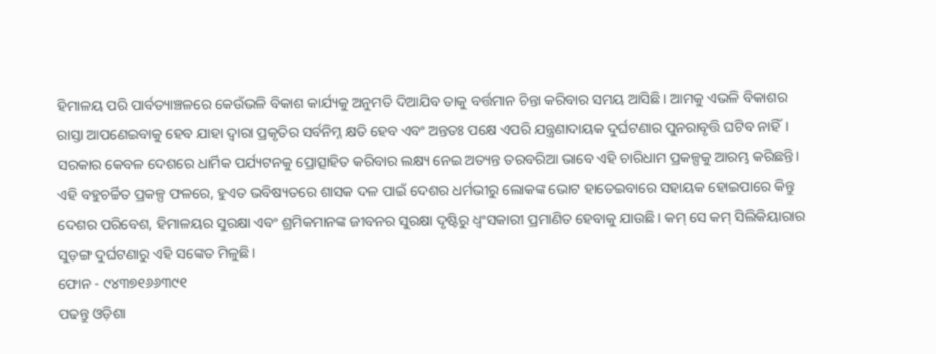ହିମାଳୟ ପରି ପାର୍ବତ୍ୟାଞ୍ଚଳରେ କେଉଁଭଳି ବିକାଶ କାର୍ଯ୍ୟକୁ ଅନୁମତି ଦିଆଯିବ ତାକୁ ବର୍ତ୍ତମାନ ଚିନ୍ତା କରିବାର ସମୟ ଆସିଛି। ଆମକୁ ଏଭଳି ବିକାଶର ରାସ୍ତା ଆପଣେଇବାକୁ ହେବ ଯାହା ଦ୍ୱାରା ପ୍ରକୃତିର ସର୍ବନିମ୍ନ କ୍ଷତି ହେବ ଏବଂ ଅନ୍ତତଃ ପକ୍ଷେ ଏପରି ଯନ୍ତ୍ରଣାଦାୟକ ଦୁର୍ଘଟଣାର ପୁନରାବୃତ୍ତି ଘଟିବ ନାହିଁ।
ସରକାର କେବଳ ଦେଶରେ ଧାର୍ମିକ ପର୍ଯ୍ୟଟନକୁ ପ୍ରୋତ୍ସାହିତ କରିବାର ଲକ୍ଷ୍ୟ ନେଇ ଅତ୍ୟନ୍ତ ତରବରିଆ ଭାବେ ଏହି ଚାରିଧାମ ପ୍ରକଳ୍ପକୁ ଆରମ୍ଭ କରିଛନ୍ତି। ଏହି ବହୁଚର୍ଚ୍ଚିତ ପ୍ରକଳ୍ପ ଫଳରେ, ହୁଏତ ଭବିଷ୍ୟତରେ ଶାସକ ଦଳ ପାଇଁ ଦେଶର ଧର୍ମଭୀରୁ ଲୋକଙ୍କ ଭୋଟ ହାତେଇବାରେ ସହାୟକ ହୋଇପାରେ କିନ୍ତୁ ଦେଶର ପରିବେଶ, ହିମାଳୟର ସୁରକ୍ଷା ଏବଂ ଶ୍ରମିକମାନଙ୍କ ଜୀବନର ସୁରକ୍ଷା ଦୃଷ୍ଟିରୁ ଧ୍ୱଂସକାରୀ ପ୍ରମାଣିତ ହେବାକୁ ଯାଉଛି। କମ୍ ସେ କମ୍ ସିଲିକିୟାରାର ସୁଡ଼ଙ୍ଗ ଦୁର୍ଘଟଣାରୁ ଏହି ସଙ୍କେତ ମିଳୁଛି।
ଫୋନ - ୯୪୩୭୧୬୬୩୯୧
ପଢନ୍ତୁ ଓଡ଼ିଶା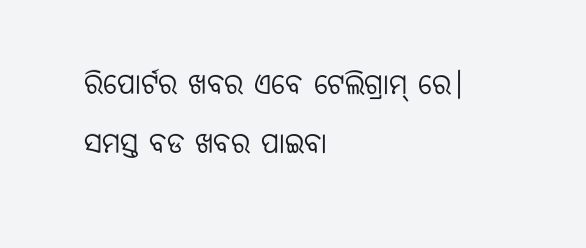ରିପୋର୍ଟର ଖବର ଏବେ ଟେଲିଗ୍ରାମ୍ ରେ। ସମସ୍ତ ବଡ ଖବର ପାଇବା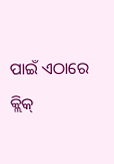ପାଇଁ ଏଠାରେ କ୍ଲିକ୍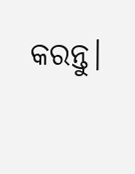କରନ୍ତୁ।